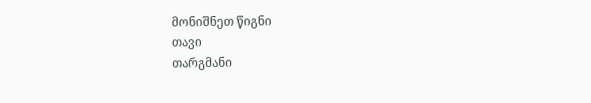მონიშნეთ წიგნი
თავი
თარგმანი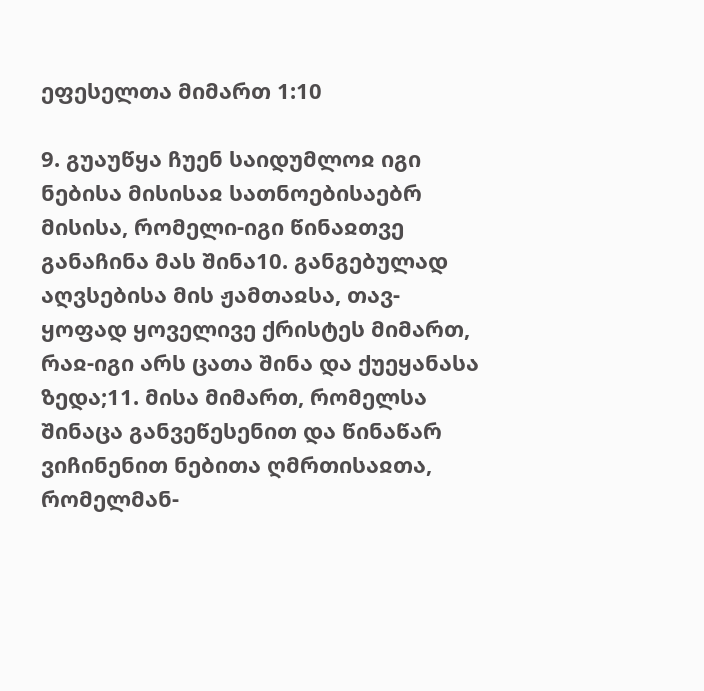ეფესელთა მიმართ 1:10

9. გუაუწყა ჩუენ საიდუმლოჲ იგი ნებისა მისისაჲ სათნოებისაებრ მისისა, რომელი-იგი წინაჲთვე განაჩინა მას შინა10. განგებულად აღვსებისა მის ჟამთაჲსა, თავ-ყოფად ყოველივე ქრისტეს მიმართ, რაჲ-იგი არს ცათა შინა და ქუეყანასა ზედა;11. მისა მიმართ, რომელსა შინაცა განვეწესენით და წინაწარ ვიჩინენით ნებითა ღმრთისაჲთა, რომელმან-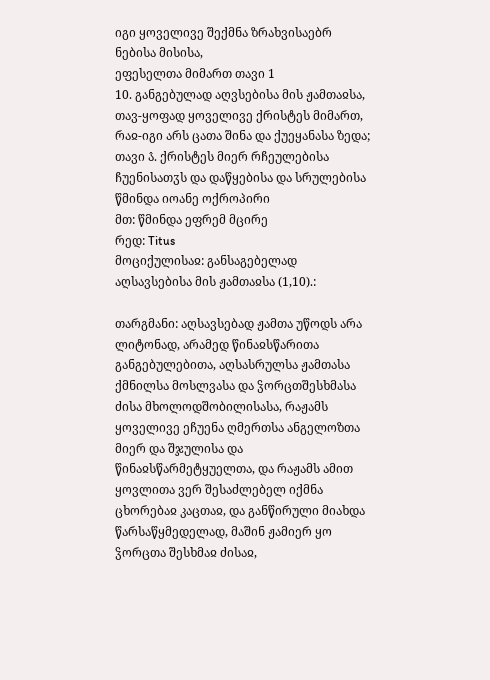იგი ყოველივე შექმნა ზრახვისაებრ ნებისა მისისა,
ეფესელთა მიმართ თავი 1
10. განგებულად აღვსებისა მის ჟამთაჲსა, თავ-ყოფად ყოველივე ქრისტეს მიმართ, რაჲ-იგი არს ცათა შინა და ქუეყანასა ზედა;
თავი ა̂. ქრისტეს მიერ რჩეულებისა ჩუენისათჳს და დაწყებისა და სრულებისა
წმინდა იოანე ოქროპირი
მთ: წმინდა ეფრემ მცირე
რედ: Titus
მოციქულისაჲ: განსაგებელად აღსავსებისა მის ჟამთაჲსა (1,10).:

თარგმანი: აღსავსებად ჟამთა უწოდს არა ლიტონად, არამედ წინაჲსწარითა განგებულებითა, აღსასრულსა ჟამთასა ქმნილსა მოსლვასა და ჴორცთშესხმასა ძისა მხოლოდშობილისასა, რაჟამს ყოველივე ეჩუენა ღმერთსა ანგელოზთა მიერ და შჯულისა და წინაჲსწარმეტყუელთა, და რაჟამს ამით ყოვლითა ვერ შესაძლებელ იქმნა ცხორებაჲ კაცთაჲ, და განწირული მიახდა წარსაწყმედელად, მაშინ ჟამიერ ყო ჴორცთა შესხმაჲ ძისაჲ,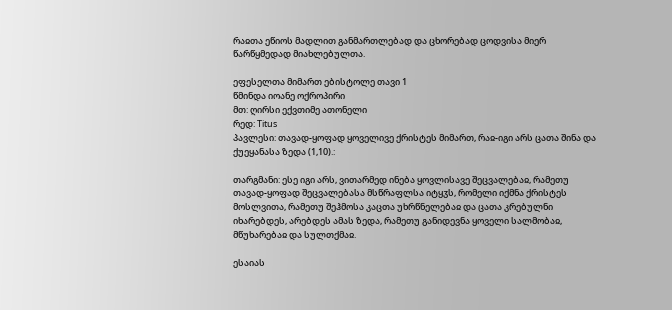რაჲთა ეწიოს მადლით განმართლებად და ცხორებად ცოდვისა მიერ წარწყმედად მიახლებულთა.

ეფესელთა მიმართ ებისტოლე თავი 1
წმინდა იოანე ოქროპირი
მთ: ღირსი ექვთიმე ათონელი
რედ: Titus
პავლესი: თავად-ყოფად ყოველივე ქრისტეს მიმართ, რაჲ-იგი არს ცათა შინა და ქუეყანასა ზედა (1,10).:

თარგმანი: ესე იგი არს, ვითარმედ ინება ყოვლისავე შეცვალებაჲ, რამეთუ თავად-ყოფად შეცვალებასა მსწრაფლსა იტყჳს, რომელი იქმნა ქრისტეს მოსლვითა, რამეთუ შეჰმოსა კაცთა უხრწნელებაჲ და ცათა კრებულნი იხარებდეს, არებდეს ამას ზედა, რამეთუ განიდევნა ყოველი სალმობაჲ, მწუხარებაჲ და სულთქმაჲ.

ესაიას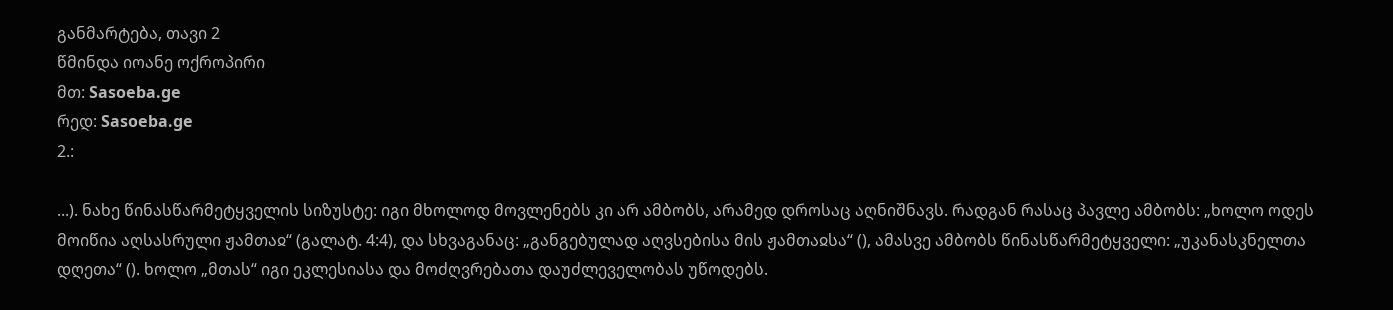განმარტება, თავი 2
წმინდა იოანე ოქროპირი
მთ: Sasoeba.ge
რედ: Sasoeba.ge
2.:

...). ნახე წინასწარმეტყველის სიზუსტე: იგი მხოლოდ მოვლენებს კი არ ამბობს, არამედ დროსაც აღნიშნავს. რადგან რასაც პავლე ამბობს: „ხოლო ოდეს მოიწია აღსასრული ჟამთაჲ“ (გალატ. 4:4), და სხვაგანაც: „განგებულად აღვსებისა მის ჟამთაჲსა“ (), ამასვე ამბობს წინასწარმეტყველი: „უკანასკნელთა დღეთა“ (). ხოლო „მთას“ იგი ეკლესიასა და მოძღვრებათა დაუძლეველობას უწოდებს.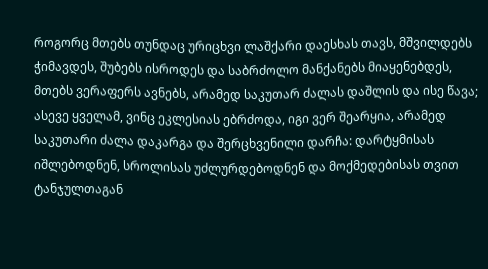როგორც მთებს თუნდაც ურიცხვი ლაშქარი დაესხას თავს, მშვილდებს ჭიმავდეს, შუბებს ისროდეს და საბრძოლო მანქანებს მიაყენებდეს, მთებს ვერაფერს ავნებს, არამედ საკუთარ ძალას დაშლის და ისე წავა; ასევე ყველამ, ვინც ეკლესიას ებრძოდა, იგი ვერ შეარყია, არამედ საკუთარი ძალა დაკარგა და შერცხვენილი დარჩა: დარტყმისას იშლებოდნენ, სროლისას უძლურდებოდნენ და მოქმედებისას თვით ტანჯულთაგან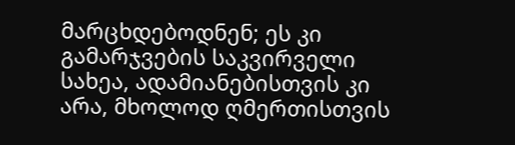მარცხდებოდნენ; ეს კი გამარჯვების საკვირველი სახეა, ადამიანებისთვის კი არა, მხოლოდ ღმერთისთვის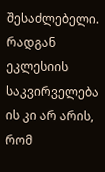შესაძლებელი. რადგან ეკლესიის საკვირველება ის კი არ არის, რომ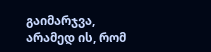გაიმარჯვა, არამედ ის, რომ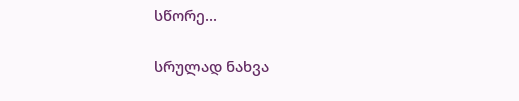სწორე...

სრულად ნახვა